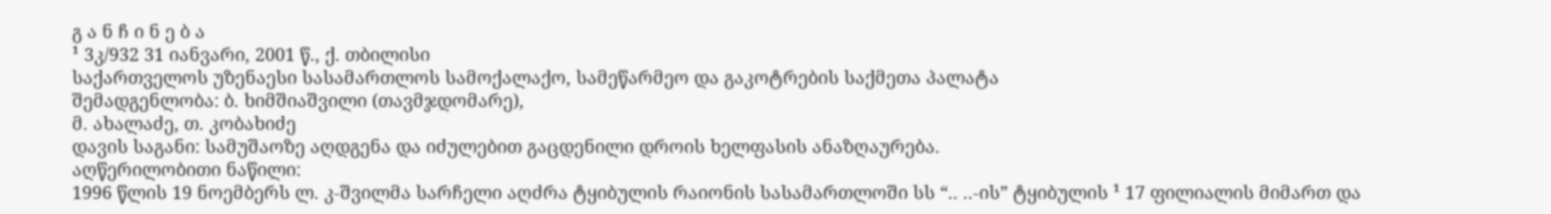გ ა ნ ჩ ი ნ ე ბ ა
¹ 3კ/932 31 იანვარი, 2001 წ., ქ. თბილისი
საქართველოს უზენაესი სასამართლოს სამოქალაქო, სამეწარმეო და გაკოტრების საქმეთა პალატა
შემადგენლობა: ბ. ხიმშიაშვილი (თავმჯდომარე),
მ. ახალაძე, თ. კობახიძე
დავის საგანი: სამუშაოზე აღდგენა და იძულებით გაცდენილი დროის ხელფასის ანაზღაურება.
აღწერილობითი ნაწილი:
1996 წლის 19 ნოემბერს ლ. კ-შვილმა სარჩელი აღძრა ტყიბულის რაიონის სასამართლოში სს “.. ..-ის” ტყიბულის ¹ 17 ფილიალის მიმართ და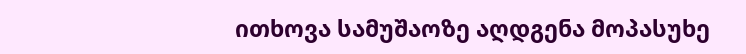ითხოვა სამუშაოზე აღდგენა მოპასუხე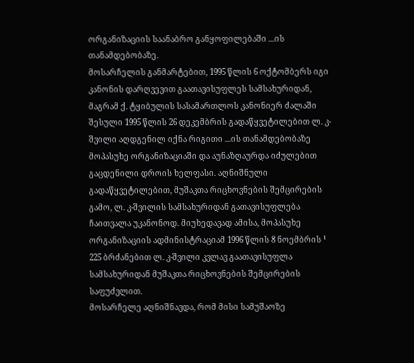ორგანიზაციის საანაბრო განყოფილებაში ...ის თანამდებობაზე.
მოსარჩელის განმარტებით, 1995 წლის 6 ოქტომბერს იგი კანონის დარღვევით გაათავისუფლეს სამსახურიდან, მაგრამ ქ. ტყიბულის სასამართლოს კანონიერ ძალაში შესული 1995 წლის 26 დეკემბრის გადაწყვეტილებით ლ. კ-შვილი აღდგენილ იქნა რიგითი ...ის თანამდებობაზე მოპასუხე ორგანიზაციაში და აუნაზღაურდა იძულებით გაცდენილი დროის ხელფასი. აღნიშნული გადაწყვეტილებით, მუშაკთა რიცხოვნების შემცირების გამო, ლ. კ-შვილის სამსახურიდან გათავისუფლება ჩაითვალა უკანონოდ. მიუხედავად ამისა, მოპასუხე ორგანიზაციის ადმინისტრაციამ 1996 წლის 8 ნოემბრის ¹ 225 ბრძანებით ლ. კ-შვილი კვლავ გაათავისუფლა სამსახურიდან მუშაკთა რიცხოვნების შემცირების საფუძვლით.
მოსარჩელე აღნიშნავდა, რომ მისი სამუშაოზე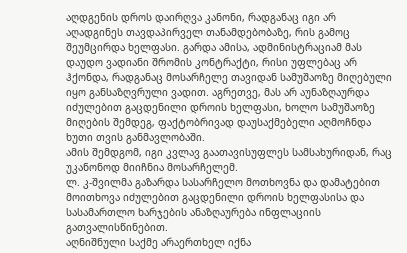აღდგენის დროს დაირღვა კანონი, რადგანაც იგი არ აღადგინეს თავდაპირველ თანამდებობაზე, რის გამოც შეუმცირდა ხელფასი. გარდა ამისა, ადმინისტრაციამ მას დაუდო ვადიანი შრომის კონტრაქტი, რისი უფლებაც არ ჰქონდა, რადგანაც მოსარჩელე თავიდან სამუშაოზე მიღებული იყო განსაზღვრული ვადით. აგრეთვე, მას არ აუნაზღაურდა იძულებით გაცდენილი დროის ხელფასი, ხოლო სამუშაოზე მიღების შემდეგ, ფაქტობრივად დაუსაქმებელი აღმოჩნდა ხუთი თვის განმავლობაში.
ამის შემდგომ, იგი კვლავ გაათავისუფლეს სამსახურიდან, რაც უკანონოდ მიიჩნია მოსარჩელემ.
ლ. კ-შვილმა გაზარდა სასარჩელო მოთხოვნა და დამატებით მოითხოვა იძულებით გაცდენილი დროის ხელფასისა და სასამართლო ხარჯების ანაზღაურება ინფლაციის გათვალისწინებით.
აღნიშნული საქმე არაერთხელ იქნა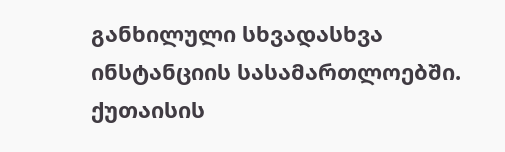განხილული სხვადასხვა ინსტანციის სასამართლოებში.
ქუთაისის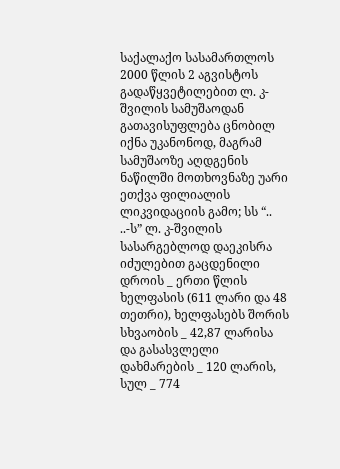საქალაქო სასამართლოს 2000 წლის 2 აგვისტოს გადაწყვეტილებით ლ. კ-შვილის სამუშაოდან გათავისუფლება ცნობილ იქნა უკანონოდ, მაგრამ სამუშაოზე აღდგენის ნაწილში მოთხოვნაზე უარი ეთქვა ფილიალის ლიკვიდაციის გამო; სს “.. ..-ს” ლ. კ-შვილის სასარგებლოდ დაეკისრა იძულებით გაცდენილი დროის _ ერთი წლის ხელფასის (611 ლარი და 48 თეთრი), ხელფასებს შორის სხვაობის _ 42,87 ლარისა და გასასვლელი დახმარების _ 120 ლარის, სულ _ 774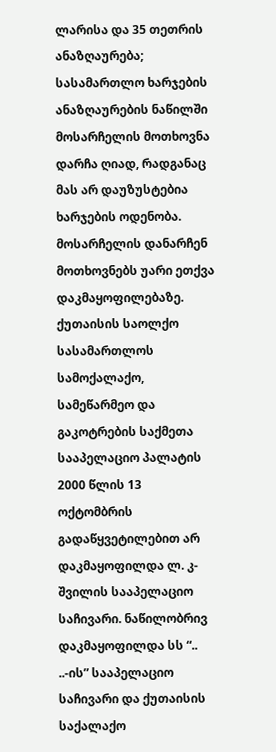ლარისა და 35 თეთრის ანაზღაურება; სასამართლო ხარჯების ანაზღაურების ნაწილში მოსარჩელის მოთხოვნა დარჩა ღიად, რადგანაც მას არ დაუზუსტებია ხარჯების ოდენობა. მოსარჩელის დანარჩენ მოთხოვნებს უარი ეთქვა დაკმაყოფილებაზე.
ქუთაისის საოლქო სასამართლოს სამოქალაქო, სამეწარმეო და გაკოტრების საქმეთა სააპელაციო პალატის 2000 წლის 13 ოქტომბრის გადაწყვეტილებით არ დაკმაყოფილდა ლ. კ-შვილის სააპელაციო საჩივარი. ნაწილობრივ დაკმაყოფილდა სს “.. ..-ის” სააპელაციო საჩივარი და ქუთაისის საქალაქო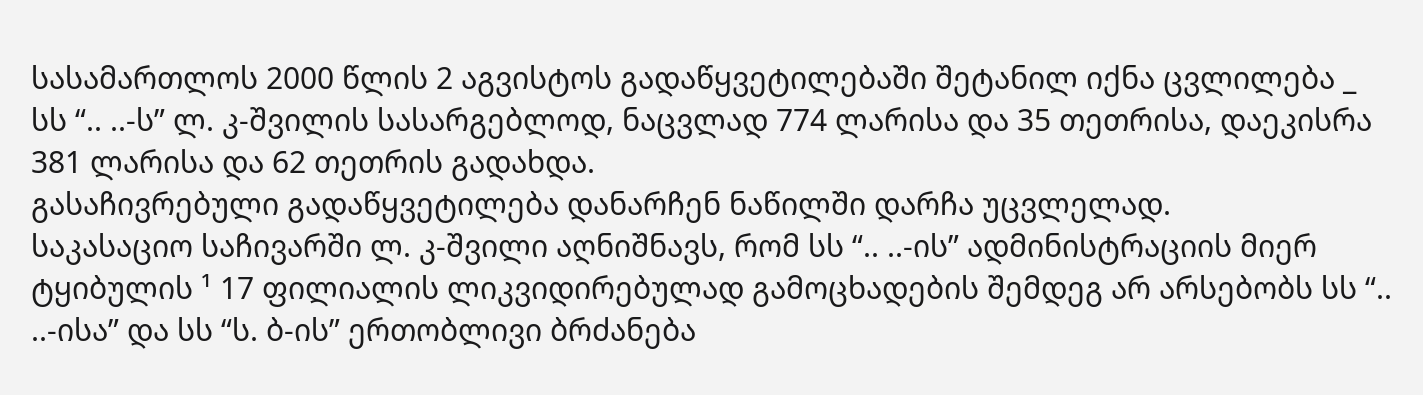სასამართლოს 2000 წლის 2 აგვისტოს გადაწყვეტილებაში შეტანილ იქნა ცვლილება _ სს “.. ..-ს” ლ. კ-შვილის სასარგებლოდ, ნაცვლად 774 ლარისა და 35 თეთრისა, დაეკისრა 381 ლარისა და 62 თეთრის გადახდა.
გასაჩივრებული გადაწყვეტილება დანარჩენ ნაწილში დარჩა უცვლელად.
საკასაციო საჩივარში ლ. კ-შვილი აღნიშნავს, რომ სს “.. ..-ის” ადმინისტრაციის მიერ ტყიბულის ¹ 17 ფილიალის ლიკვიდირებულად გამოცხადების შემდეგ არ არსებობს სს “.. ..-ისა” და სს “ს. ბ-ის” ერთობლივი ბრძანება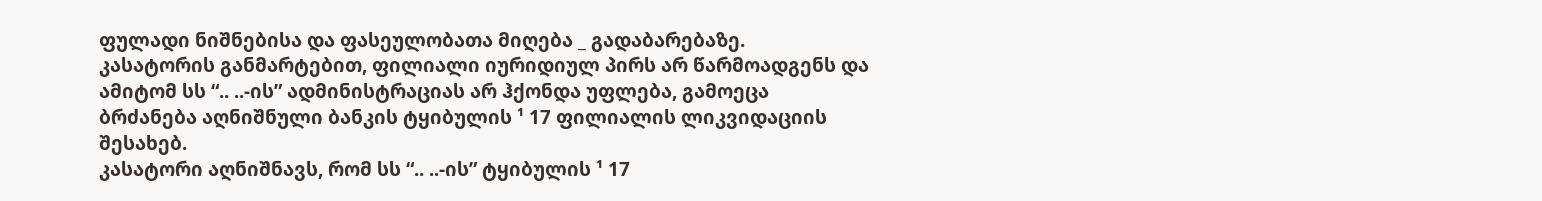ფულადი ნიშნებისა და ფასეულობათა მიღება _ გადაბარებაზე.
კასატორის განმარტებით, ფილიალი იურიდიულ პირს არ წარმოადგენს და ამიტომ სს “.. ..-ის” ადმინისტრაციას არ ჰქონდა უფლება, გამოეცა ბრძანება აღნიშნული ბანკის ტყიბულის ¹ 17 ფილიალის ლიკვიდაციის შესახებ.
კასატორი აღნიშნავს, რომ სს “.. ..-ის” ტყიბულის ¹ 17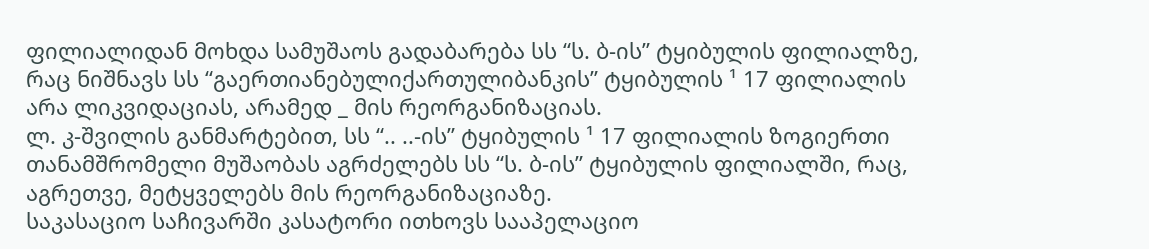ფილიალიდან მოხდა სამუშაოს გადაბარება სს “ს. ბ-ის” ტყიბულის ფილიალზე, რაც ნიშნავს სს “გაერთიანებულიქართულიბანკის” ტყიბულის ¹ 17 ფილიალის არა ლიკვიდაციას, არამედ _ მის რეორგანიზაციას.
ლ. კ-შვილის განმარტებით, სს “.. ..-ის” ტყიბულის ¹ 17 ფილიალის ზოგიერთი თანამშრომელი მუშაობას აგრძელებს სს “ს. ბ-ის” ტყიბულის ფილიალში, რაც, აგრეთვე, მეტყველებს მის რეორგანიზაციაზე.
საკასაციო საჩივარში კასატორი ითხოვს სააპელაციო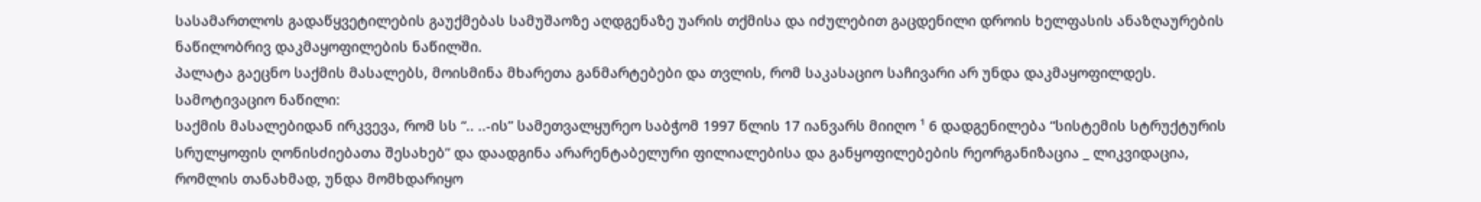სასამართლოს გადაწყვეტილების გაუქმებას სამუშაოზე აღდგენაზე უარის თქმისა და იძულებით გაცდენილი დროის ხელფასის ანაზღაურების ნაწილობრივ დაკმაყოფილების ნაწილში.
პალატა გაეცნო საქმის მასალებს, მოისმინა მხარეთა განმარტებები და თვლის, რომ საკასაციო საჩივარი არ უნდა დაკმაყოფილდეს.
სამოტივაციო ნაწილი:
საქმის მასალებიდან ირკვევა, რომ სს “.. ..-ის” სამეთვალყურეო საბჭომ 1997 წლის 17 იანვარს მიიღო ¹ 6 დადგენილება “სისტემის სტრუქტურის სრულყოფის ღონისძიებათა შესახებ” და დაადგინა არარენტაბელური ფილიალებისა და განყოფილებების რეორგანიზაცია _ ლიკვიდაცია, რომლის თანახმად, უნდა მომხდარიყო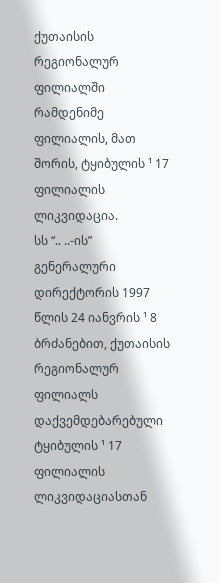ქუთაისის რეგიონალურ ფილიალში რამდენიმე ფილიალის, მათ შორის, ტყიბულის ¹ 17 ფილიალის ლიკვიდაცია.
სს “.. ..-ის” გენერალური დირექტორის 1997 წლის 24 იანვრის ¹ 8 ბრძანებით, ქუთაისის რეგიონალურ ფილიალს დაქვემდებარებული ტყიბულის ¹ 17 ფილიალის ლიკვიდაციასთან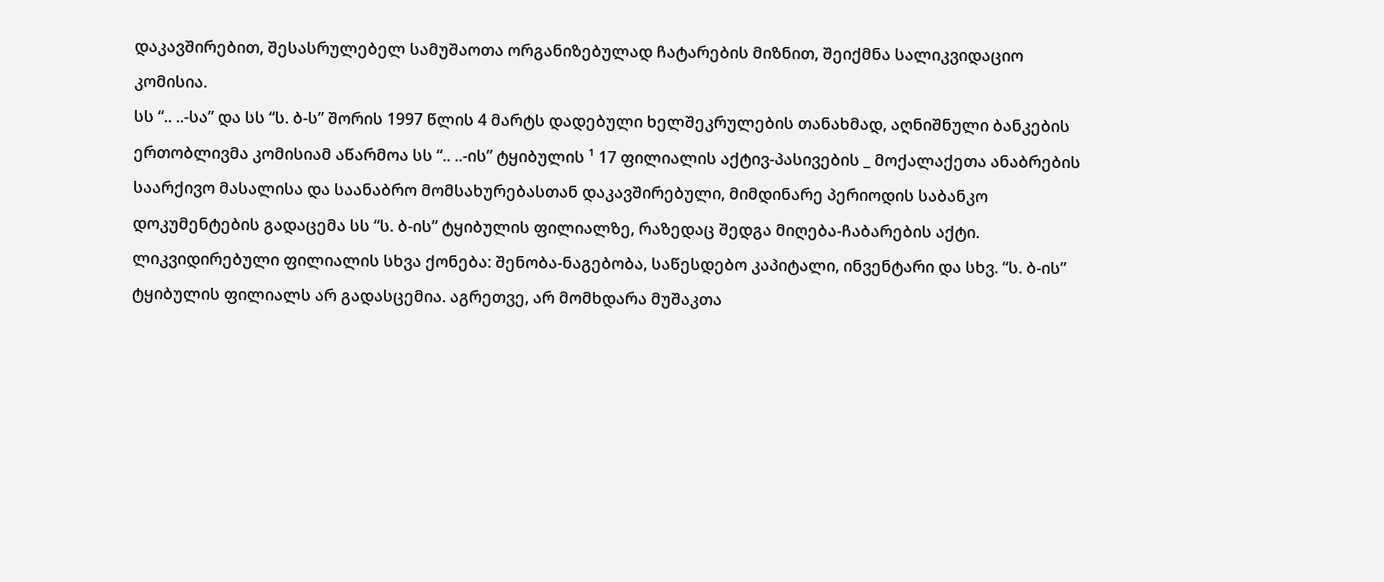დაკავშირებით, შესასრულებელ სამუშაოთა ორგანიზებულად ჩატარების მიზნით, შეიქმნა სალიკვიდაციო კომისია.
სს “.. ..-სა” და სს “ს. ბ-ს” შორის 1997 წლის 4 მარტს დადებული ხელშეკრულების თანახმად, აღნიშნული ბანკების ერთობლივმა კომისიამ აწარმოა სს “.. ..-ის” ტყიბულის ¹ 17 ფილიალის აქტივ-პასივების _ მოქალაქეთა ანაბრების საარქივო მასალისა და საანაბრო მომსახურებასთან დაკავშირებული, მიმდინარე პერიოდის საბანკო დოკუმენტების გადაცემა სს “ს. ბ-ის” ტყიბულის ფილიალზე, რაზედაც შედგა მიღება-ჩაბარების აქტი.
ლიკვიდირებული ფილიალის სხვა ქონება: შენობა-ნაგებობა, საწესდებო კაპიტალი, ინვენტარი და სხვ. “ს. ბ-ის” ტყიბულის ფილიალს არ გადასცემია. აგრეთვე, არ მომხდარა მუშაკთა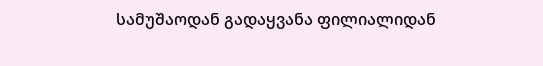სამუშაოდან გადაყვანა ფილიალიდან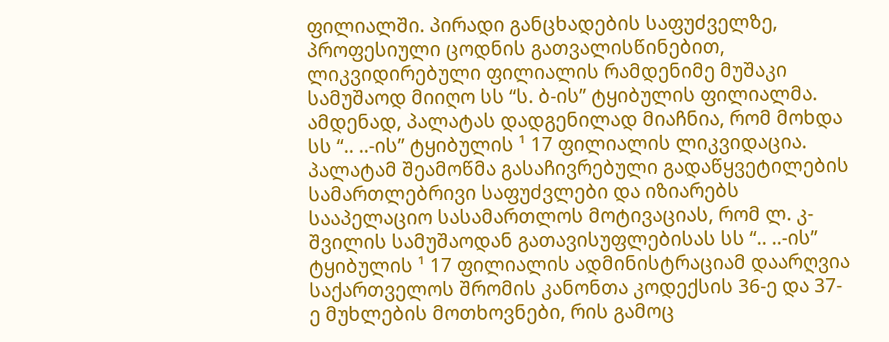ფილიალში. პირადი განცხადების საფუძველზე, პროფესიული ცოდნის გათვალისწინებით, ლიკვიდირებული ფილიალის რამდენიმე მუშაკი სამუშაოდ მიიღო სს “ს. ბ-ის” ტყიბულის ფილიალმა.
ამდენად, პალატას დადგენილად მიაჩნია, რომ მოხდა სს “.. ..-ის” ტყიბულის ¹ 17 ფილიალის ლიკვიდაცია.
პალატამ შეამოწმა გასაჩივრებული გადაწყვეტილების სამართლებრივი საფუძვლები და იზიარებს სააპელაციო სასამართლოს მოტივაციას, რომ ლ. კ-შვილის სამუშაოდან გათავისუფლებისას სს “.. ..-ის” ტყიბულის ¹ 17 ფილიალის ადმინისტრაციამ დაარღვია საქართველოს შრომის კანონთა კოდექსის 36-ე და 37-ე მუხლების მოთხოვნები, რის გამოც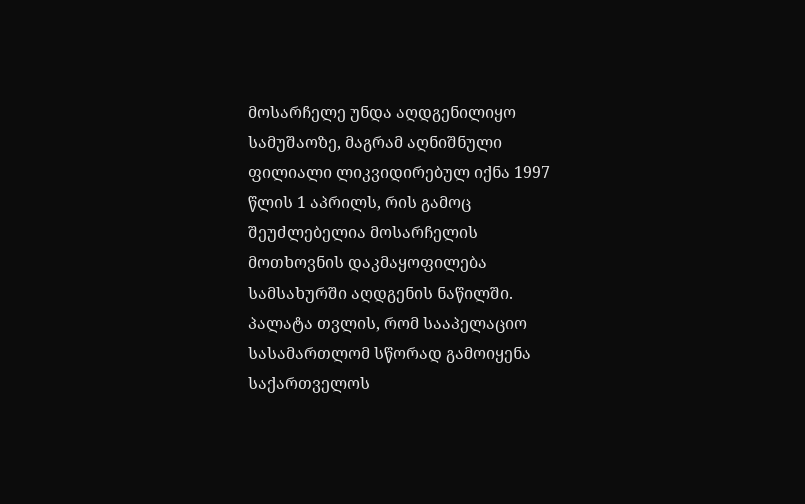მოსარჩელე უნდა აღდგენილიყო სამუშაოზე, მაგრამ აღნიშნული ფილიალი ლიკვიდირებულ იქნა 1997 წლის 1 აპრილს, რის გამოც შეუძლებელია მოსარჩელის მოთხოვნის დაკმაყოფილება სამსახურში აღდგენის ნაწილში.
პალატა თვლის, რომ სააპელაციო სასამართლომ სწორად გამოიყენა საქართველოს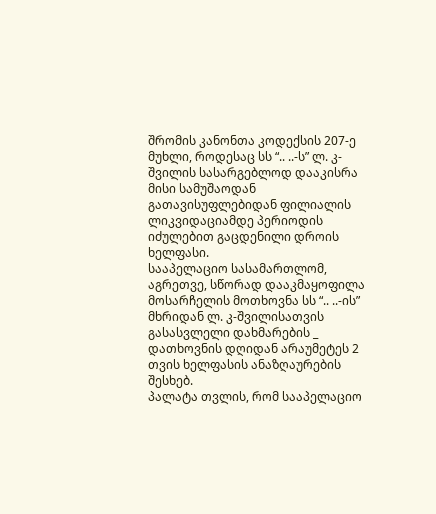შრომის კანონთა კოდექსის 207-ე მუხლი, როდესაც სს “.. ..-ს” ლ. კ-შვილის სასარგებლოდ დააკისრა მისი სამუშაოდან გათავისუფლებიდან ფილიალის ლიკვიდაციამდე პერიოდის იძულებით გაცდენილი დროის ხელფასი.
სააპელაციო სასამართლომ, აგრეთვე, სწორად დააკმაყოფილა მოსარჩელის მოთხოვნა სს “.. ..-ის” მხრიდან ლ. კ-შვილისათვის გასასვლელი დახმარების _ დათხოვნის დღიდან არაუმეტეს 2 თვის ხელფასის ანაზღაურების შესხებ.
პალატა თვლის, რომ სააპელაციო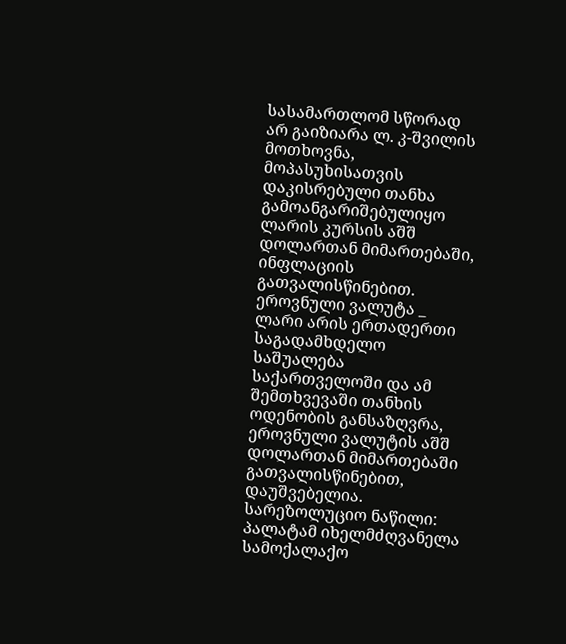სასამართლომ სწორად არ გაიზიარა ლ. კ-შვილის მოთხოვნა, მოპასუხისათვის დაკისრებული თანხა გამოანგარიშებულიყო ლარის კურსის აშშ დოლართან მიმართებაში, ინფლაციის გათვალისწინებით. ეროვნული ვალუტა _ ლარი არის ერთადერთი საგადამხდელო საშუალება საქართველოში და ამ შემთხვევაში თანხის ოდენობის განსაზღვრა, ეროვნული ვალუტის აშშ დოლართან მიმართებაში გათვალისწინებით, დაუშვებელია.
სარეზოლუციო ნაწილი:
პალატამ იხელმძღვანელა სამოქალაქო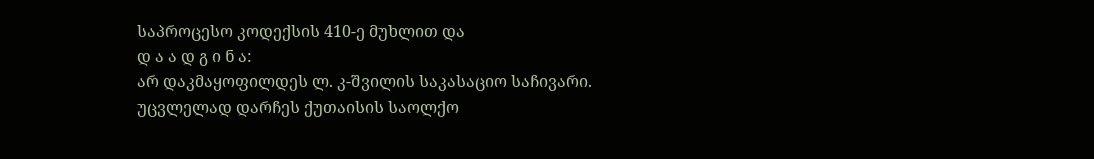საპროცესო კოდექსის 410-ე მუხლით და
დ ა ა დ გ ი ნ ა:
არ დაკმაყოფილდეს ლ. კ-შვილის საკასაციო საჩივარი.
უცვლელად დარჩეს ქუთაისის საოლქო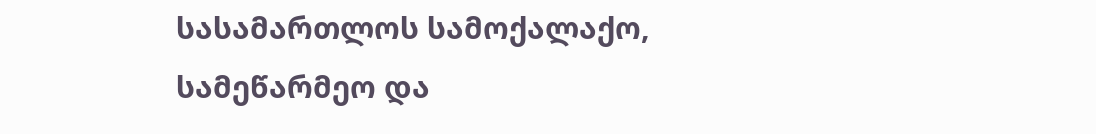სასამართლოს სამოქალაქო, სამეწარმეო და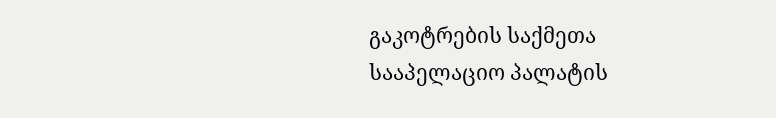გაკოტრების საქმეთა სააპელაციო პალატის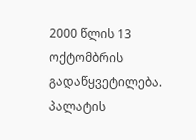2000 წლის 13 ოქტომბრის გადაწყვეტილება.
პალატის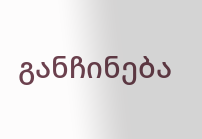განჩინება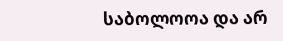საბოლოოა და არ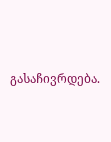გასაჩივრდება.